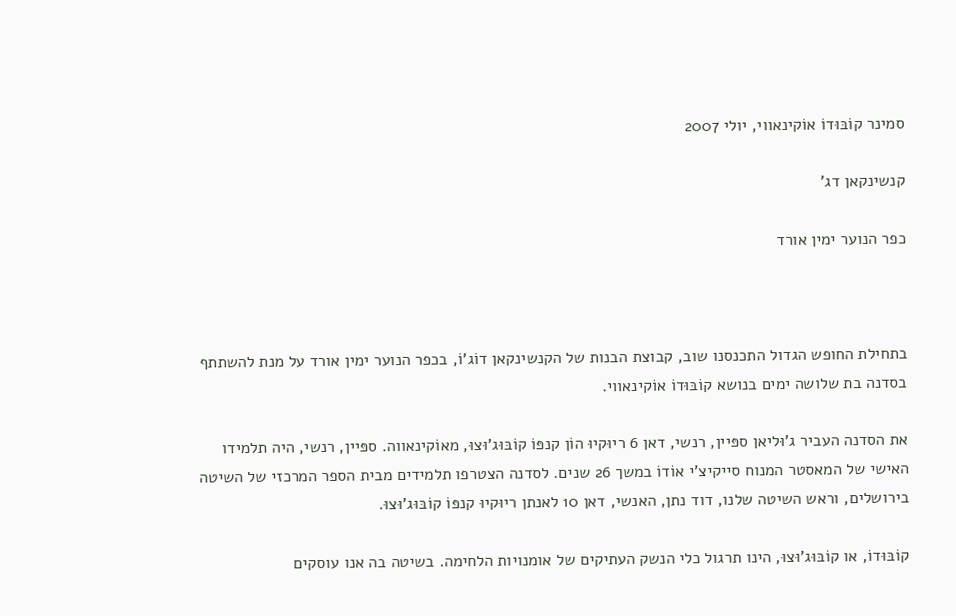סמינר קוֹבּוּדוֹ אוֹקינאווי, יולי 2007

קנשינקאן דג'

כפר הנוער ימין אורד



בתחילת החופש הגדול התכנסנו שוב, קבוצת הבנות של הקנשינקאן דוֹג'וֹ, בכפר הנוער ימין אורד על מנת להשתתף בסדנה בת שלושה ימים בנושא קוֹבּוּדוֹ אוֹקינאווי.

את הסדנה העביר ג'וּליאן ספּיין, רנשי, דאן 6 ריוּקיוּ הוֹן קנפּוֹ קוֹבּוּג'וּצוּ, מאוֹקינאווה. ספּיין, רנשי, היה תלמידו האישי של המאסטר המנוח סייקיצ'י אוֹדוֹ במשך 26 שנים. לסדנה הצטרפו תלמידים מבית הספר המרכזי של השיטה בירושלים, וראש השיטה שלנו, דוד נתן, האנשי, דאן 10 לאנתן ריוּקיוּ קנפּוֹ קוֹבּוּג'וּצוּ.

קוֹבּוּדוֹ, או קוֹבּוּג'וּצוּ, הינו תרגול כלי הנשק העתיקים של אומנויות הלחימה. בשיטה בה אנו עוסקים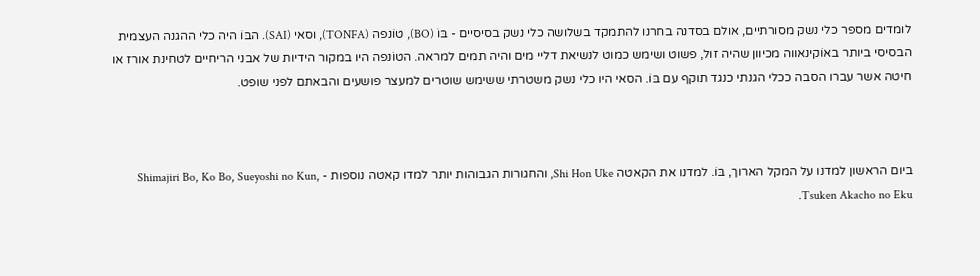לומדים מספר כלי נשק מסורתיים, אולם בסדנה בחרנו להתמקד בשלושה כלי נשק בסיסיים - בּוֹ (BO), טוֹנפה (TONFA), וסאי (SAI). הבּוֹ היה כלי ההגנה העצמית הבסיסי ביותר באוֹקינאווה מכיוון שהיה זול, פשוט ושימש כמוט לנשיאת דליי מים והיה תמים למראה. הטוֹנפה היו במקור הידיות של אבני הריחיים לטחינת אורז או חיטה אשר עברו הסבה ככלי הגנתי כנגד תוקף עם בּוֹ. הסאי היו כלי נשק משטרתי ששימש שוטרים למעצר פושעים והבאתם לפני שופט.



ביום הראשון למדנו על המקל הארוך, בּוֹ. למדנו את הקאטה Shi Hon Uke, והחגורות הגבוהות יותר למדו קאטה נוספות - Shimajiri Bo, Ko Bo, Sueyoshi no Kun, Tsuken Akacho no Eku.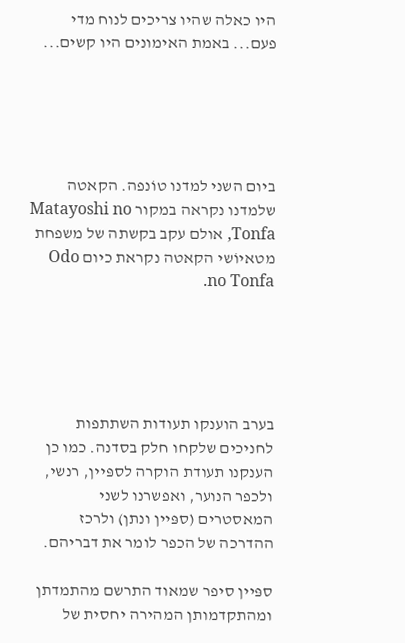היו כאלה שהיו צריכים לנוח מדי פעם... באמת האימונים היו קשים...





ביום השני למדנו טוֹנפה. הקאטה שלמדנו נקראה במקור Matayoshi no Tonfa, אולם עקב בקשתה של משפחת מטאיוֹשי הקאטה נקראת כיום Odo no Tonfa.





בערב הוענקו תעודות השתתפות לחניכים שלקחו חלק בסדנה. כמו כן הענקנו תעודת הוקרה לספּיין, רנשי, ולכפר הנוער, ואפשרנו לשני המאסטרים (ספּיין ונתן) ולרכז ההדרכה של הכפר לומר את דבריהם.

ספּיין סיפר שמאוד התרשם מהתמדתן ומהתקדמותן המהירה יחסית של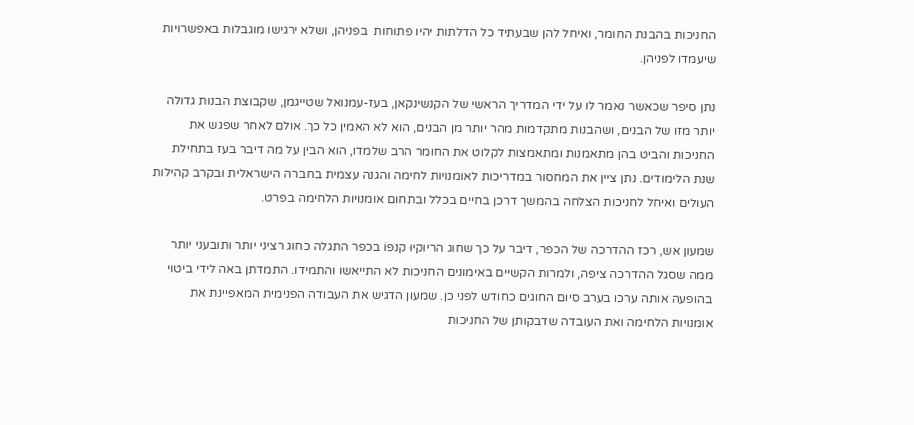החניכות בהבנת החומר, ואיחל להן שבעתיד כל הדלתות יהיו פתוחות  בפניהן, ושלא ירגישו מוגבלות באפשרויות שיעמדו לפניהן.

נתן סיפר שכאשר נאמר לו על ידי המדריך הראשי של הקנשינקאן, בעז-עמנואל שטייגמן, שקבוצת הבנות גדולה יותר מזו של הבנים, ושהבנות מתקדמות מהר יותר מן הבנים, הוא לא האמין כל כך. אולם לאחר שפגש את החניכות והביט בהן מתאמנות ומתאמצות לקלוט את החומר הרב שלמדו, הוא הבין על מה דיבר בעז בתחילת שנת הלימודים. נתן ציין את המחסור במדריכות לאומנויות לחימה והגנה עצמית בחברה הישראלית ובקרב קהילות העולים ואיחל לחניכות הצלחה בהמשך דרכן בחיים בכלל ובתחום אומנויות הלחימה בפרט.

שמעון אש, רכז ההדרכה של הכפר, דיבר על כך שחוג הריוּקיוּ קנפּוֹ בכפר התגלה כחוג רציני יותר ותובעני יותר ממה שסגל ההדרכה ציפה, ולמרות הקשיים באימונים החניכות לא התייאשו והתמידו. התמדתן באה לידי ביטוי בהופעה אותה ערכו בערב סיום החוגים כחודש לפני כן. שמעון הדגיש את העבודה הפנימית המאפיינת את אומנויות הלחימה ואת העובדה שדבקותן של החניכות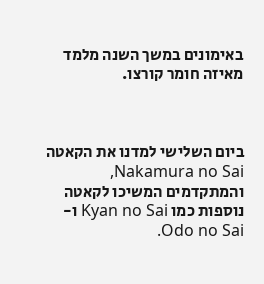באימונים במשך השנה מלמד מאיזה חומר קורצו.



ביום השלישי למדנו את הקאטה Nakamura no Sai, והמתקדמים המשיכו לקאטה נוספות כמו Kyan no Sai ו- Odo no Sai.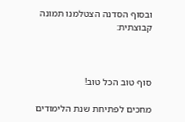ובסוף הסדנה הצטלמנו תמונה קבוצתית:



סוף טוב הכל טוב!

מחכים לפתיחת שנת הלימודים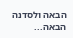הבאה ולסדנה הבאה...